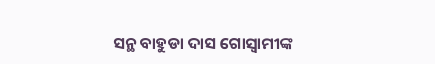ସନ୍ଥ ବାହୁଡା ଦାସ ଗୋସ୍ବାମୀଙ୍କ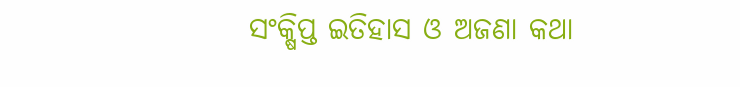ସଂକ୍ଷିପ୍ତ ଇତିହାସ ଓ ଅଜଣା କଥା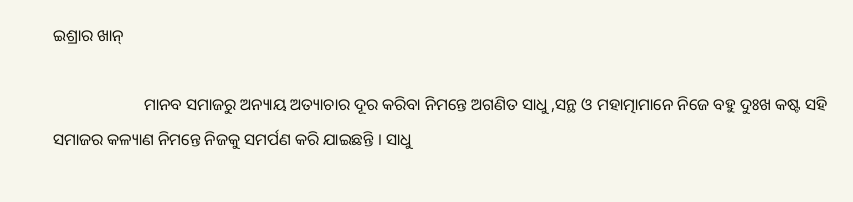ଇଶ୍ରାର ଖାନ୍

                      ମାନବ ସମାଜରୁ ଅନ୍ୟାୟ ଅତ୍ୟାଚାର ଦୂର କରିବା ନିମନ୍ତେ ଅଗଣିତ ସାଧୁ ,ସନ୍ଥ ଓ ମହାତ୍ମାମାନେ ନିଜେ ବହୁ ଦୁଃଖ କଷ୍ଟ ସହି ସମାଜର କଳ୍ୟାଣ ନିମନ୍ତେ ନିଜକୁ ସମର୍ପଣ କରି ଯାଇଛନ୍ତି । ସାଧୁ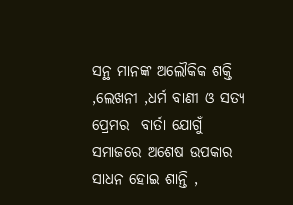ସନ୍ଥ ମାନଙ୍କ ଅଲୌକିକ ଶକ୍ତି ,ଲେଖନୀ ,ଧର୍ମ ବାଣୀ ଓ ସତ୍ୟ ପ୍ରେମର  ବାର୍ତା ଯୋଗୁଁ ସମାଜରେ ଅଶେଷ ଉପକାର ସାଧନ ହୋଇ ଶାନ୍ତି ,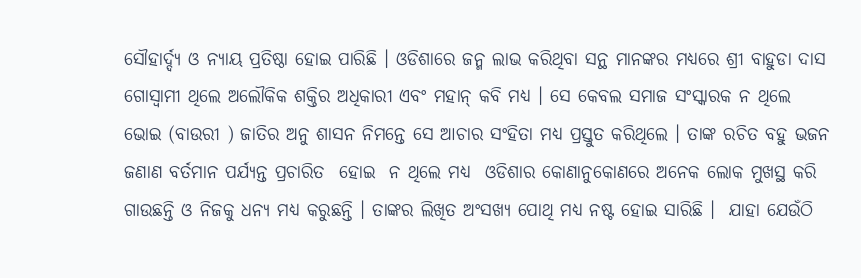ସୌହାର୍ଦ୍ଦ୍ୟ ଓ ନ୍ୟାୟ ପ୍ରତିଷ୍ଠା ହୋଇ ପାରିଛି । ଓଡିଶାରେ ଜନ୍ମ ଲାଭ କରିଥିବା ସନ୍ଥ ମାନଙ୍କର ମଧ୍ୟରେ ଶ୍ରୀ ବାହୁଡା ଦାସ ଗୋସ୍ବାମୀ ଥିଲେ ଅଲୌକିକ ଶକ୍ତିର ଅଧିକାରୀ ଏବଂ ମହାନ୍ କବି ମଧ୍ୟ । ସେ କେବଲ ସମାଜ ସଂସ୍କାରକ ନ ଥିଲେ  ଭୋଇ (ବାଉରୀ ) ଜାତିର ଅନୁ ଶାସନ ନିମନ୍ତେ ସେ ଆଚାର ସଂହିତା ମଧ୍ୟ ପ୍ରସ୍ତୁତ କରିଥିଲେ । ତାଙ୍କ ରଚିତ ବହୁ ଭଜନ ଜଣାଣ ବର୍ତମାନ ପର୍ଯ୍ୟନ୍ତ ପ୍ରଚାରିତ  ହୋଇ  ନ ଥିଲେ ମଧ୍ୟ  ଓଡିଶାର କୋଣାନୁକୋଣରେ ଅନେକ ଲୋକ ମୁଖସ୍ଥ କରି ଗାଉଛନ୍ତି ଓ ନିଜକୁ ଧନ୍ୟ ମଧ୍ୟ କରୁଛନ୍ତି । ତାଙ୍କର ଲିଖିତ ଅଂସଖ୍ୟ ପୋଥି ମଧ୍ୟ ନଷ୍ଟ ହୋଇ ସାରିଛି ।  ଯାହା ଯେଉଁଠି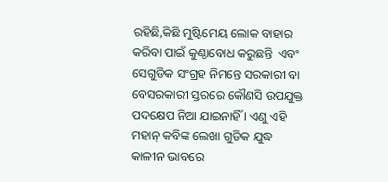ରହିଛି,କିଛି ମୁଷ୍ଟିମେୟ ଲୋକ ବାହାର କରିବା ପାଇଁ କୁଣ୍ଠାବୋଧ କରୁଛନ୍ତି  ଏବଂ ସେଗୁଡିକ ସଂଗ୍ରହ ନିମନ୍ତେ ସରକାରୀ ବା ବେସରକାରୀ ସ୍ତରରେ କୌଣସି ଉପଯୁକ୍ତ ପଦକ୍ଷେପ ନିଆ ଯାଇନାହିଁ । ଏଣୁ ଏହି ମହାନ୍ କବିଙ୍କ ଲେଖା ଗୁଡିକ ଯୁଦ୍ଧ କାଳୀନ ଭାବରେ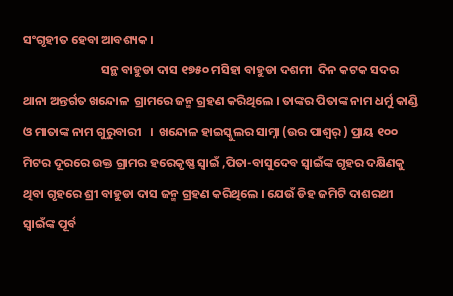ସଂଗୃହୀତ ହେବା ଆବଶ୍ୟକ ।
                            ସନ୍ଥ ବାହୁଡା ଦାସ ୧୭୫୦ ମସିହା ବାହୁଡା ଦଶମୀ  ଦିନ କଟକ ସଦର ଥାନା ଅନ୍ତର୍ଗତ ଖନ୍ଦୋଳ  ଗ୍ରାମରେ ଜନ୍ମ ଗ୍ରହଣ କରିଥିଲେ । ତାଙ୍କର ପିତାଙ୍କ ନାମ ଧର୍ମୁ କାଣ୍ଡି  ଓ ମାତାଙ୍କ ନାମ ଗୁରୁବାରୀ   ।  ଖନ୍ଦୋଳ ହାଇସ୍କୁଲର ସାମ୍ନା (ଉର ପାଶ୍ୱର୍ ) ପ୍ରାୟ ୧୦୦ ମିଟର ଦୂରରେ ଉକ୍ତ ଗ୍ରାମର ହରେକୃଷ୍ଣ ସ୍ବାଇଁ ,ପିତା-ବାସୁଦେବ ସ୍ବାଇଁଙ୍କ ଗୃହର ଦକ୍ଷିଣକୁ ଥିବା ଗୃହରେ ଶ୍ରୀ ବାହୁଡା ଦାସ ଜନ୍ମ ଗ୍ରହଣ କରିଥିଲେ । ଯେଉଁ ଡିହ ଜମିଟି ଦାଶରଥୀ ସ୍ବାଇଁଙ୍କ ପୂର୍ବ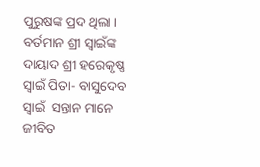ପୁରୁଷଙ୍କ ପ୍ରଦ ଥିଲା । ବର୍ତମାନ ଶ୍ରୀ ସ୍ବାଇଁଙ୍କ  ଦାୟାଦ ଶ୍ରୀ ହରେକୃଷ୍ଣ ସ୍ବାଇଁ ପିତା- ବାସୁଦେବ ସ୍ବାଇଁ  ସନ୍ତାନ ମାନେ ଜୀବିତ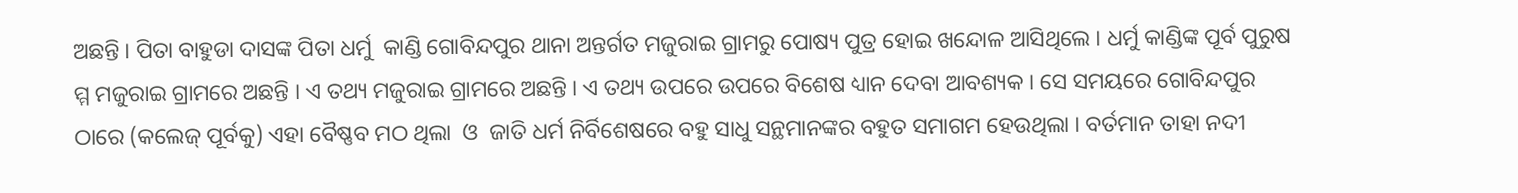ଅଛନ୍ତି । ପିତା ବାହୁଡା ଦାସଙ୍କ ପିତା ଧର୍ମୁ  କାଣ୍ଡି ଗୋବିନ୍ଦପୁର ଥାନା ଅନ୍ତର୍ଗତ ମଜୁରାଇ ଗ୍ରାମରୁ ପୋଷ୍ୟ ପୁତ୍ର ହୋଇ ଖନ୍ଦୋଳ ଆସିଥିଲେ । ଧର୍ମୁ କାଣ୍ଡିଙ୍କ ପୂର୍ବ ପୁରୁଷ ମ୍ମ ମଜୁରାଇ ଗ୍ରାମରେ ଅଛନ୍ତି । ଏ ତଥ୍ୟ ମଜୁରାଇ ଗ୍ରାମରେ ଅଛନ୍ତି । ଏ ତଥ୍ୟ ଉପରେ ଉପରେ ବିଶେଷ ଧ୍ୟାନ ଦେବା ଆବଶ୍ୟକ । ସେ ସମୟରେ ଗୋବିନ୍ଦପୁର ଠାରେ (କଲେଜ୍ ପୂର୍ବକୁ) ଏହା ବୈଷ୍ଣବ ମଠ ଥିଲା  ଓ  ଜାତି ଧର୍ମ ନିର୍ବିଶେଷରେ ବହୁ ସାଧୁ ସନ୍ଥମାନଙ୍କର ବହୁତ ସମାଗମ ହେଉଥିଲା । ବର୍ତମାନ ତାହା ନଦୀ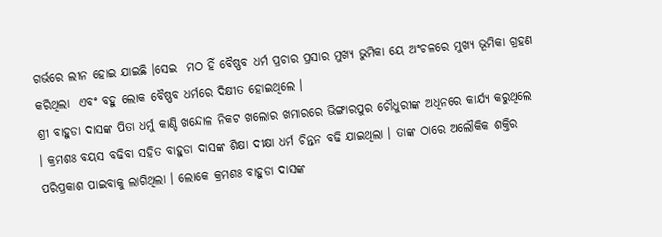ଗର୍ଭରେ ଲୀନ ହୋଇ ଯାଇଛି ।ସେଇ  ମଠ ହିଁ ବୈଷ୍ଣବ ଧର୍ମ ପ୍ରଚାର ପ୍ରସାର ମୁଖ୍ୟ ଭୁମିକା ୟେ ଅଂଚଳରେ ମୁଖ୍ୟ ଭୂମିକା ଗ୍ରହଣ କରିଥିଲା  ଏବଂ ବହୁ ଲୋକ ବୈଷ୍ଣବ ଧର୍ମରେ ଦିକ୍ଷୀତ ହୋଇଥିଲେ ।
ଶ୍ରୀ ବାହୁଡା ଦାସଙ୍କ ପିତା ଧର୍ମୁ କାଣ୍ଡି ଖନ୍ଦୋଳ ନିକଟ ଖଲୋର ଖମାରରେ ଭିଙ୍ଗାରପୁର ଚୌଧୁରୀଙ୍କ ଅଧିନରେ କାର୍ଯ୍ୟ କରୁଥିଲେ । କ୍ରମଶଃ ବୟସ ବଢିବା ସହିତ ବାହୁଡା ଦାସଙ୍କ ଶିକ୍ଷା ଦୀକ୍ଷା ଧର୍ମ ଚିନ୍ତନ ବଢି ଯାଇଥିଲା । ତାଙ୍କ ଠାରେ ଅଲୌକିକ ଶକ୍ତିର ପରିପ୍ରକାଶ ପାଇବାକୁ ଲାଗିଥିଲା । ଲୋକେ କ୍ରମଶଃ ବାହୁଡା ଦାସଙ୍କ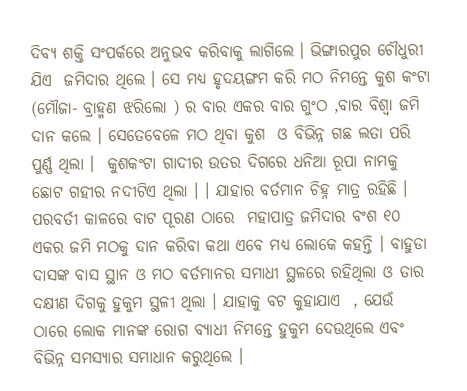ଦିବ୍ୟ ଶକ୍ତି ସଂପର୍କରେ ଅନୁଭବ କରିବାକୁ ଲାଗିଲେ । ଭିଙ୍ଗାରପୁର ଚୌଧୁରୀ ଯିଏ  ଜମିଦାର ଥିଲେ । ସେ ମଧ୍ୟ ହୃଦୟଙ୍ଗମ କରି ମଠ ନିମନ୍ତେ କୁଶ କଂଟା (ମୌଜା- ବ୍ରାହ୍ମଣ ଝରିଲୋ ) ର ବାର ଏକର ବାର ଗୁଂଠ ,ବାର ବିଶ୍ୱା ଜମି ଦାନ କଲେ । ସେତେବେଳେ ମଠ ଥିବା କୁଶ  ଓ ବିଭିନ୍ନ ଗଛ ଲତା ପରି ପୁର୍ଣ୍ଣ ଥିଲା ।  କୁଶକଂଟା ଗାଦୀର ଉତର ଦିଗରେ ଧନିଆ ରୂପା ନାମକୁ ଛୋଟ ଗହୀର ନଦୀଟିଏ ଥିଲା । । ଯାହାର ବର୍ତମାନ ଚିହ୍ନ ମାତ୍ର ରହିଛି । ପରବର୍ତୀ କାଳରେ ବାଟ ପୂରଣ ଠାରେ  ମହାପାତ୍ର ଜମିଦାର ବଂଶ ୧୦ ଏକର ଜମି ମଠକୁ ଦାନ କରିବା କଥା ଏବେ ମଧ୍ୟ ଲୋକେ କହନ୍ତି । ବାହୁଡା ଦାସଙ୍କ ବାସ ସ୍ଥାନ ଓ ମଠ ବର୍ତମାନର ସମାଧୀ ସ୍ଥଳରେ ରହିଥିଲା ଓ ତାର ଦକ୍ଷୀଣ ଦିଗକୁ ହୁକୁମ ସ୍ଥଳୀ ଥିଲା । ଯାହାକୁ ବଟ କୁହାଯାଏ  , ଯେଉଁ ଠାରେ ଲୋକ ମାନଙ୍କ ରୋଗ ବ୍ୟାଧୀ ନିମନ୍ତେ ହୁକୁମ ଦେଉଥିଲେ ଏବଂ ବିଭିନ୍ନ ସମସ୍ୟାର ସମାଧାନ କରୁଥିଲେ ।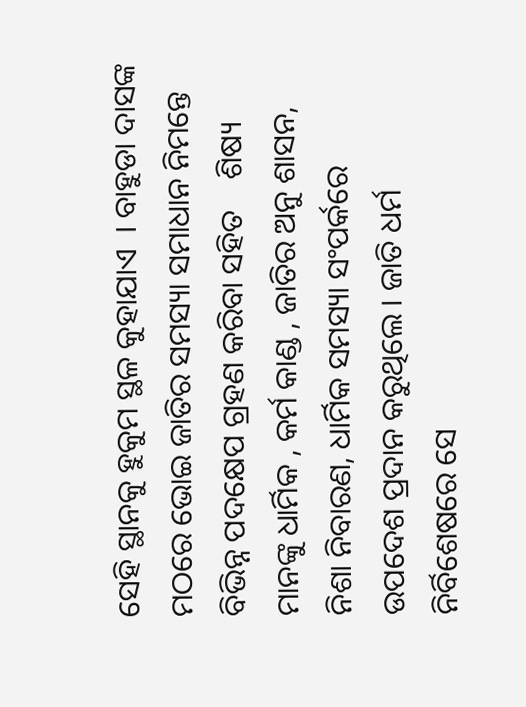ସେହି ସ୍ଥାନକୁ ହୁକୁମ ସ୍ଥଳ କୁହାଯାଏ  । ବାହୁଡା ଦାସଙ୍କ ମଠରେ ଭୋଇ ଜାତିର ସମସ୍ୟା ସମାଧାନ ନିମନ୍ତେ ବିଭିନ୍ନ ପଦକ୍ଷେପ ଗ୍ରହଣ କରିବା ସହିତ    ଶିଷ୍ୟ ମାନଙ୍କୁ ଧାର୍ମିକ , କର୍ମ କାଣ୍ଡ , ଜାତିର ଅନୁ ଶାସନ, ନିଶା ନିବାରଣ, ଧାର୍ମିକ ସମସ୍ୟା ସଂପର୍କରେ ଉପଦେଶ ପ୍ରଦାନ କରୁଥିଲେ । ଜାତି ଧର୍ମ ନିର୍ବିଶେଷରେ ସେ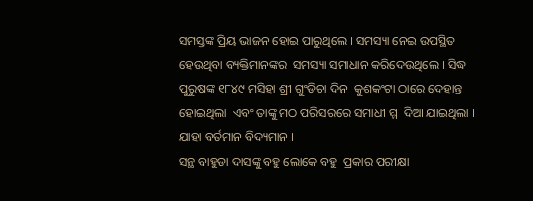ସମସ୍ତଙ୍କ ପ୍ରିୟ ଭାଜନ ହୋଇ ପାରୁଥିଲେ । ସମସ୍ୟା ନେଇ ଉପସ୍ଥିତ ହେଉଥିବା ବ୍ୟକ୍ତିମାନଙ୍କର  ସମସ୍ୟା ସମାଧାନ କରିଦେଉଥିଲେ । ସିଦ୍ଧ ପୁରୁଷଙ୍କ ୧୮୪୯ ମସିହା ଶ୍ରୀ ଗୁଂଡିଚା ଦିନ  କୁଶକଂଟା ଠାରେ ଦେହାନ୍ତ  ହୋଇଥିଲା  ଏବଂ ତାଙ୍କୁ ମଠ ପରିସରରେ ସମାଧୀ ମ୍ମ  ଦିଆ ଯାଇଥିଲା । ଯାହା ବର୍ତମାନ ବିଦ୍ୟମାନ ।
ସନ୍ଥ ବାହୁଡା ଦାସଙ୍କୁ ବହୁ ଲୋକେ ବହୁ  ପ୍ରକାର ପରୀକ୍ଷା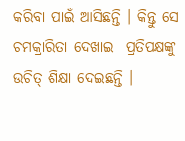କରିବା ପାଇଁ ଆସିଛନ୍ତି । କିନ୍ତୁ ସେ ଚମକ୍ରାରିତା ଦେଖାଇ  ପ୍ରତିପକ୍ଷଙ୍କୁ ଉଚିତ୍ ଶିକ୍ଷା ଦେଇଛନ୍ତି ।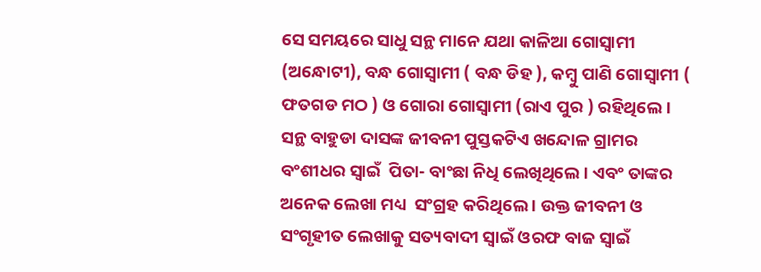ସେ ସମୟରେ ସାଧୁ ସନ୍ଥ ମାନେ ଯଥା କାଳିଆ ଗୋସ୍ବାମୀ  (ଅନ୍ଧୋଟୀ), ବନ୍ଧ ଗୋସ୍ବାମୀ ( ବନ୍ଧ ଡିହ ), କମ୍ବୁ ପାଣି ଗୋସ୍ବାମୀ ( ଫତଗଡ ମଠ ) ଓ ଗୋରା ଗୋସ୍ବାମୀ (ରାଏ ପୁର ) ରହିଥିଲେ । ସନ୍ଥ ବାହୁଡା ଦାସଙ୍କ ଜୀବନୀ ପୁସ୍ତକଟିଏ ଖନ୍ଦୋଳ ଗ୍ରାମର ବଂଶୀଧର ସ୍ବାଇଁ  ପିତା- ବାଂଛା ନିଧି ଲେଖିଥିଲେ । ଏବଂ ତାଙ୍କର ଅନେକ ଲେଖା ମଧ୍ୟ  ସଂଗ୍ରହ କରିଥିଲେ । ଉକ୍ତ ଜୀବନୀ ଓ ସଂଗୃହୀତ ଲେଖାକୁ ସତ୍ୟବାଦୀ ସ୍ବାଇଁ ଓରଫ ବାଜ ସ୍ବାଇଁ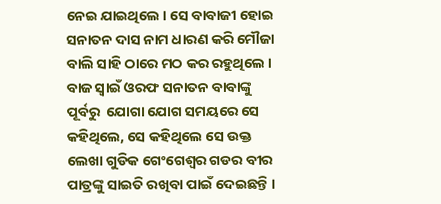ନେଇ ଯାଇଥିଲେ । ସେ ବାବାଜୀ ହୋଇ ସନାତନ ଦାସ ନାମ ଧାରଣ କରି ମୌଜା ବାଲି ସାହି ଠାରେ ମଠ କର ରହୁଥିଲେ ।  ବାଜ ସ୍ବାଇଁ ଓରଫ ସନାତନ ବାବାଙ୍କୁ ପୂର୍ବରୁ  ଯୋଗା ଯୋଗ ସମୟରେ ସେ କହିଥିଲେ, ସେ କହିଥିଲେ ସେ ଉକ୍ତ ଲେଖା ଗୁଡିକ ଗେଂଗେଶ୍ୱର ଗଡର ବୀର ପାତ୍ରଙ୍କୁ ସାଇତି ରଖିବା ପାଇଁ ଦେଇଛନ୍ତି ।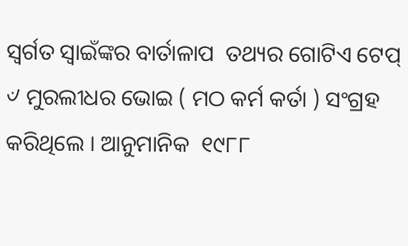ସ୍ବର୍ଗତ ସ୍ବାଇଁଙ୍କର ବାର୍ତାଳାପ  ତଥ୍ୟର ଗୋଟିଏ ଟେପ୍  ୰ ମୁରଲୀଧର ଭୋଇ ( ମଠ କର୍ମ କର୍ତା ) ସଂଗ୍ରହ କରିଥିଲେ । ଆନୁମାନିକ  ୧୯୮୮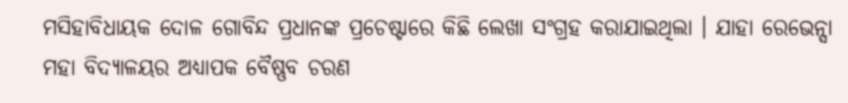ମସିହାବିଧାୟକ ଦୋଳ ଗୋବିନ୍ଦ ପ୍ରଧାନଙ୍କ ପ୍ରଚେଷ୍ଟାରେ କିଛି ଲେଖା ସଂଗ୍ରହ କରାଯାଇଥିଲା । ଯାହା ରେଭେନ୍ସା  ମହା ବିଦ୍ୟାଳୟର ଅଧ୍ୟାପକ ବୈଷ୍ଣବ ଚରଣ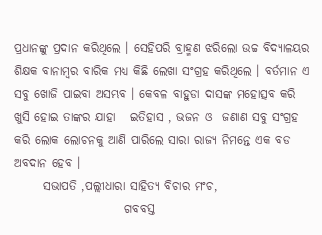ପ୍ରଧାନଙ୍କୁ ପ୍ରଦାନ କରିଥିଲେ । ସେହିପରି ବ୍ରାହ୍ମଣ ଝରିଲୋ ଉଚ୍ଚ ବିଦ୍ୟାଳୟର ଶିକ୍ଷକ ବାନାମ୍ବର ବାରିକ ମଧ୍ୟ କିଛି ଲେଖା ସଂଗ୍ରହ କରିଥିଲେ । ବର୍ତମାନ ଏ ସବୁ ଖୋଜି ପାଇବା ଅସମ୍ଭବ । କେବଳ ବାହୁଡା ଦାସଙ୍କ ମହୋତ୍ସବ କରି ଖୁସି ହୋଇ ତାଙ୍କର ଯାହା   ଇତିହାସ , ଭଜନ ଓ  ଜଣାଣ ସବୁ ସଂଗ୍ରହ କରି ଲୋକ ଲୋଚନକୁ ଆଣି ପାରିଲେ ସାରା ରାଜ୍ୟ ନିମନ୍ତେ ଏକ ବଡ ଅବଦାନ ହେବ ।
      ସଭାପତି ,ପଲ୍ଲୀଧାରା ସାହିତ୍ୟ ବିଚାର ମଂଚ,
                       ଗବବସ୍ତ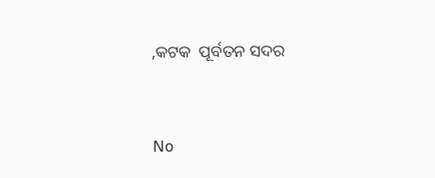,କଟକ  ପୂର୍ବତନ ସଦର



No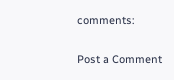comments:

Post a Comment